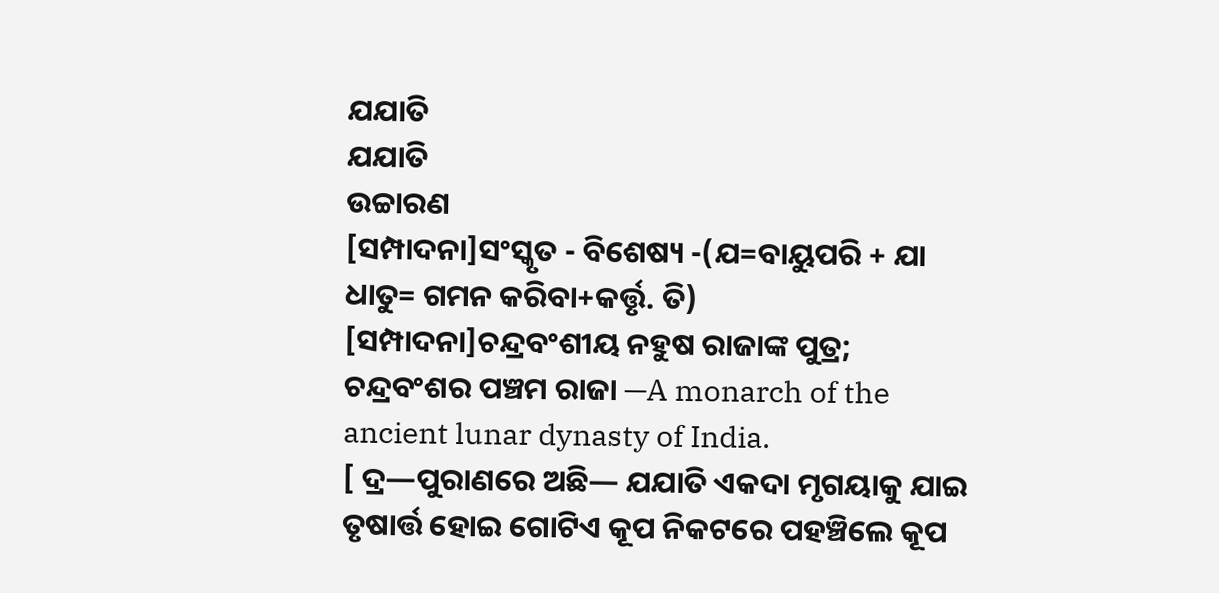ଯଯାତି
ଯଯାତି
ଉଚ୍ଚାରଣ
[ସମ୍ପାଦନା]ସଂସ୍କୃତ - ବିଶେଷ୍ୟ -(ଯ=ବାୟୁପରି + ଯା ଧାତୁ= ଗମନ କରିବା+କର୍ତ୍ତୃ. ତି)
[ସମ୍ପାଦନା]ଚନ୍ଦ୍ରବଂଶୀୟ ନହୁଷ ରାଜାଙ୍କ ପୁତ୍ର; ଚନ୍ଦ୍ରବଂଶର ପଞ୍ଚମ ରାଜା —A monarch of the ancient lunar dynasty of India.
[ ଦ୍ର—ପୁରାଣରେ ଅଛି— ଯଯାତି ଏକଦା ମୃଗୟାକୁ ଯାଇ ତୃଷାର୍ତ୍ତ ହୋଇ ଗୋଟିଏ କୂପ ନିକଟରେ ପହଞ୍ଚିଲେ କୂପ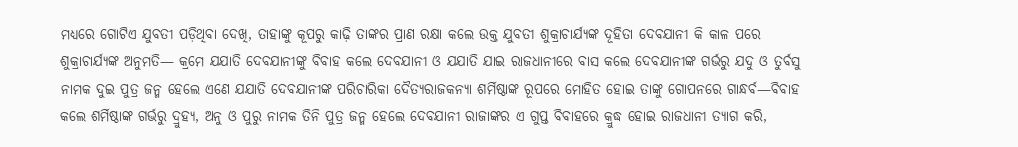ମଧ୍ୟରେ ଗୋଟିଏ ଯୁବତୀ ପଡ଼ିଥିବା ଦେଖି, ତାହାଙ୍କୁ କୂପରୁ କାଢ଼ି ତାଙ୍କର ପ୍ରାଣ ରକ୍ଷା କଲେ ଉକ୍ତ ଯୁବତୀ ଶୁକ୍ରାଚାର୍ଯ୍ୟଙ୍କ ଦୂହିତା ଦେବଯାନୀ କି କାଳ ପରେ ଶୁକ୍ରାଚାର୍ଯ୍ୟଙ୍କ ଅନୁମତି— କ୍ରମେ ଯଯାତି ଦେବଯାନୀଙ୍କୁ ବିବାହ କଲେ ଦେବଯାନୀ ଓ ଯଯାତି ଯାଇ ରାଜଧାନୀରେ ବାସ କଲେ ଦେବଯାନୀଙ୍କ ଗର୍ଭରୁ ଯଦୁ ଓ ତୁର୍ବସୁ ନାମକ ଦୁଇ ପୁତ୍ର ଜନ୍ମ ହେଲେ ଏଣେ ଯଯାତି ଦେବଯାନୀଙ୍କ ପରିଚାରିକା ଦୈତ୍ୟରାଜକନ୍ୟା ଶର୍ମିଷ୍ଠାଙ୍କ ରୂପରେ ମୋହିତ ହୋଇ ତାଙ୍କୁ ଗୋପନରେ ଗାନ୍ଧର୍ବ—ବିବାହ କଲେ ଶର୍ମିଷ୍ଠାଙ୍କ ଗର୍ଭରୁ ଦ୍ରୁହ୍ୟ, ଅନୁ ଓ ପୁରୁ ନାମକ ତିନି ପୁତ୍ର ଜନ୍ମ ହେଲେ ଦେବଯାନୀ ରାଜାଙ୍କର ଏ ଗୁପ୍ତ ବିବାହରେ କ୍ରୁଦ୍ଧ ହୋଇ ରାଜଧାନୀ ତ୍ୟାଗ କରି,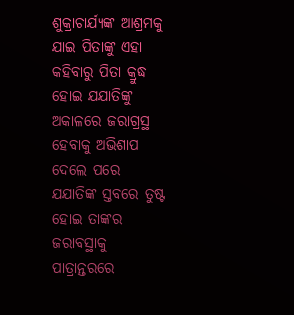ଶୁକ୍ରାଚାର୍ଯ୍ୟଙ୍କ ଆଶ୍ରମକୁ ଯାଇ ପିତାଙ୍କୁ ଏହା କହିବାରୁ ପିତା କ୍ରୁଦ୍ଧ ହୋଇ ଯଯାତିଙ୍କୁ ଅକାଳରେ ଜରାଗ୍ରସ୍ଥ ହେବାକୁ ଅଭିଶାପ ଦେଲେ ପରେ ଯଯାତିଙ୍କ ସ୍ତବରେ ତୁଷ୍ଟ ହୋଇ ତାଙ୍କର ଜରାବସ୍ଥାକୁ ପାତ୍ରାନ୍ତରରେ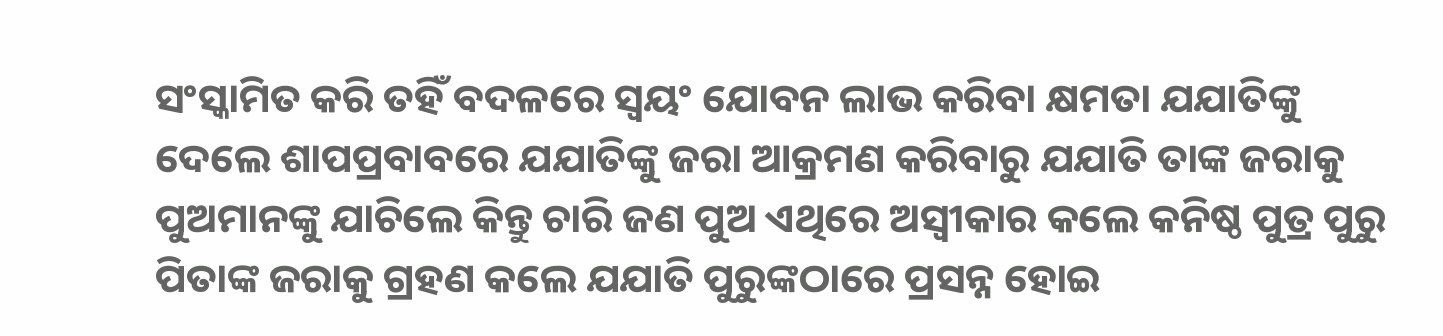ସଂସ୍କାମିତ କରି ତହିଁ ବଦଳରେ ସ୍ୱୟଂ ଯୋବନ ଲାଭ କରିବା କ୍ଷମତା ଯଯାତିଙ୍କୁ ଦେଲେ ଶାପପ୍ରବାବରେ ଯଯାତିଙ୍କୁ ଜରା ଆକ୍ରମଣ କରିବାରୁ ଯଯାତି ତାଙ୍କ ଜରାକୁ ପୁଅମାନଙ୍କୁ ଯାଚିଲେ କିନ୍ତୁ ଚାରି ଜଣ ପୁଅ ଏଥିରେ ଅସ୍ୱୀକାର କଲେ କନିଷ୍ଠ ପୁତ୍ର ପୁରୁ ପିତାଙ୍କ ଜରାକୁ ଗ୍ରହଣ କଲେ ଯଯାତି ପୁରୁଙ୍କଠାରେ ପ୍ରସନ୍ନ ହୋଇ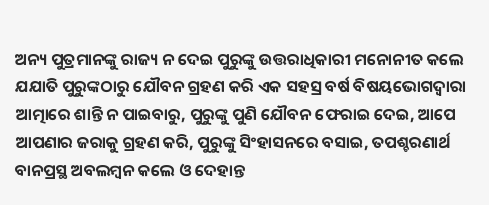ଅନ୍ୟ ପୁତ୍ରମାନଙ୍କୁ ରାଜ୍ୟ ନ ଦେଇ ପୁରୁଙ୍କୁ ଉତ୍ତରାଧିକାରୀ ମନୋନୀତ କଲେ ଯଯାତି ପୁରୁଙ୍କଠାରୁ ଯୌବନ ଗ୍ରହଣ କରି ଏକ ସହସ୍ର ବର୍ଷ ବିଷୟଭୋଗଦ୍ୱାରା ଆତ୍ମାରେ ଶାନ୍ତି ନ ପାଇବାରୁ, ପୁରୁଙ୍କୁ ପୁଣି ଯୌବନ ଫେରାଇ ଦେଇ, ଆପେ ଆପଣାର ଜରାକୁ ଗ୍ରହଣ କରି, ପୁରୁଙ୍କୁ ସିଂହାସନରେ ବସାଇ, ତପଶ୍ଚରଣାର୍ଥ ବାନପ୍ରସ୍ଥ ଅବଲମ୍ୱନ କଲେ ଓ ଦେହାନ୍ତ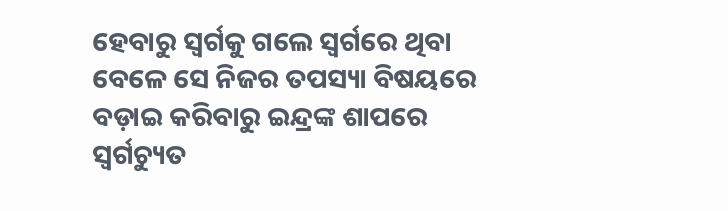ହେବାରୁ ସ୍ୱର୍ଗକୁ ଗଲେ ସ୍ୱର୍ଗରେ ଥିବା ବେଳେ ସେ ନିଜର ତପସ୍ୟା ବିଷୟରେ ବଡ଼ାଇ କରିବାରୁ ଇନ୍ଦ୍ରଙ୍କ ଶାପରେ ସ୍ୱର୍ଗଚ୍ୟୁତ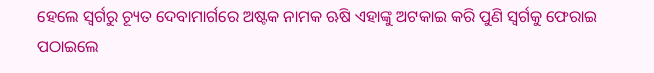ହେଲେ ସ୍ୱର୍ଗରୁ ଚ୍ୟୂତ ଦେବାମାର୍ଗରେ ଅଷ୍ଟକ ନାମକ ଋଷି ଏହାଙ୍କୁ ଅଟକାଇ କରି ପୁଣି ସ୍ୱର୍ଗକୁ ଫେରାଇ ପଠାଇଲେ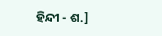ହିନ୍ଦୀ - ଶ.]